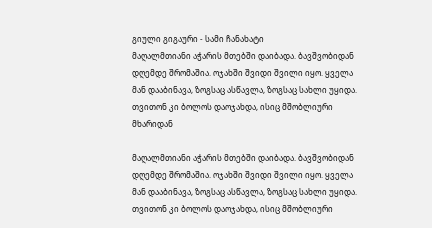გიული გიგაური - სამი ჩანახატი
მაღალმთიანი აჭარის მთებში დაიბადა. ბავშვობიდან დღემდე შრომაშია. ოჯახში შვიდი შვილი იყო. ყველა მან დააბინავა, ზოგსაც ასწავლა, ზოგსაც სახლი უყიდა. თვითონ კი ბოლოს დაოჯახდა, ისიც მშობლიური მხარიდან

მაღალმთიანი აჭარის მთებში დაიბადა. ბავშვობიდან დღემდე შრომაშია. ოჯახში შვიდი შვილი იყო. ყველა მან დააბინავა, ზოგსაც ასწავლა, ზოგსაც სახლი უყიდა. თვითონ კი ბოლოს დაოჯახდა, ისიც მშობლიური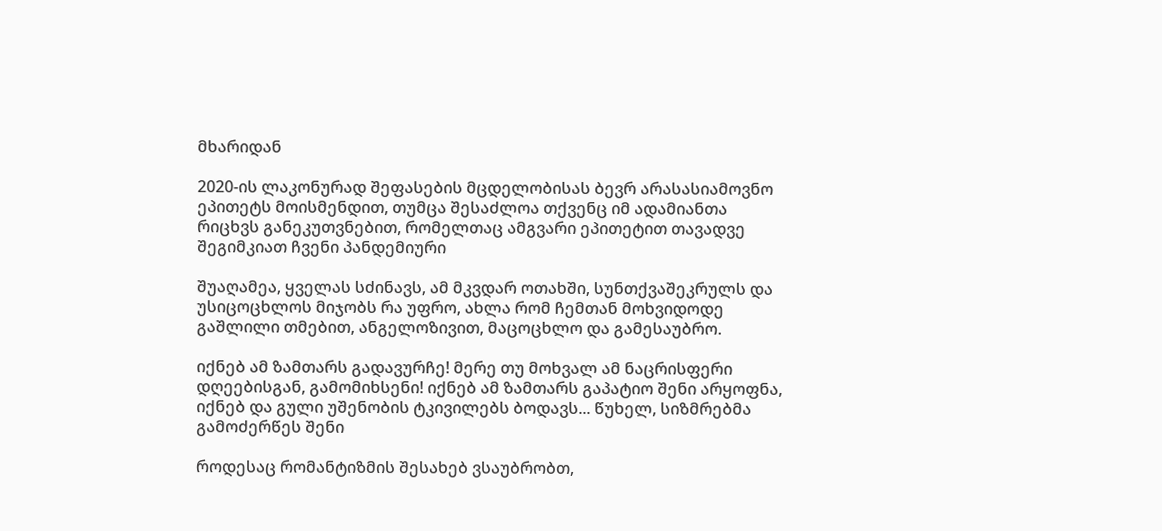მხარიდან

2020-ის ლაკონურად შეფასების მცდელობისას ბევრ არასასიამოვნო ეპითეტს მოისმენდით, თუმცა შესაძლოა თქვენც იმ ადამიანთა რიცხვს განეკუთვნებით, რომელთაც ამგვარი ეპითეტით თავადვე შეგიმკიათ ჩვენი პანდემიური

შუაღამეა, ყველას სძინავს, ამ მკვდარ ოთახში, სუნთქვაშეკრულს და უსიცოცხლოს მიჯობს რა უფრო, ახლა რომ ჩემთან მოხვიდოდე გაშლილი თმებით, ანგელოზივით, მაცოცხლო და გამესაუბრო.

იქნებ ამ ზამთარს გადავურჩე! მერე თუ მოხვალ ამ ნაცრისფერი დღეებისგან, გამომიხსენი! იქნებ ამ ზამთარს გაპატიო შენი არყოფნა, იქნებ და გული უშენობის ტკივილებს ბოდავს... წუხელ, სიზმრებმა გამოძერწეს შენი

როდესაც რომანტიზმის შესახებ ვსაუბრობთ,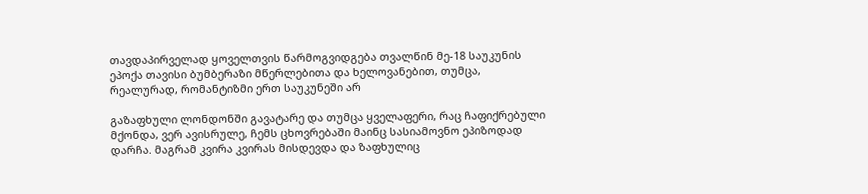თავდაპირველად ყოველთვის წარმოგვიდგება თვალწინ მე-18 საუკუნის ეპოქა თავისი ბუმბერაზი მწერლებითა და ხელოვანებით, თუმცა, რეალურად, რომანტიზმი ერთ საუკუნეში არ

გაზაფხული ლონდონში გავატარე და თუმცა ყველაფერი, რაც ჩაფიქრებული მქონდა, ვერ ავისრულე, ჩემს ცხოვრებაში მაინც სასიამოვნო ეპიზოდად დარჩა. მაგრამ კვირა კვირას მისდევდა და ზაფხულიც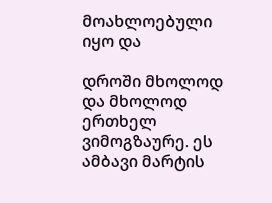მოახლოებული იყო და

დროში მხოლოდ და მხოლოდ ერთხელ ვიმოგზაურე. ეს ამბავი მარტის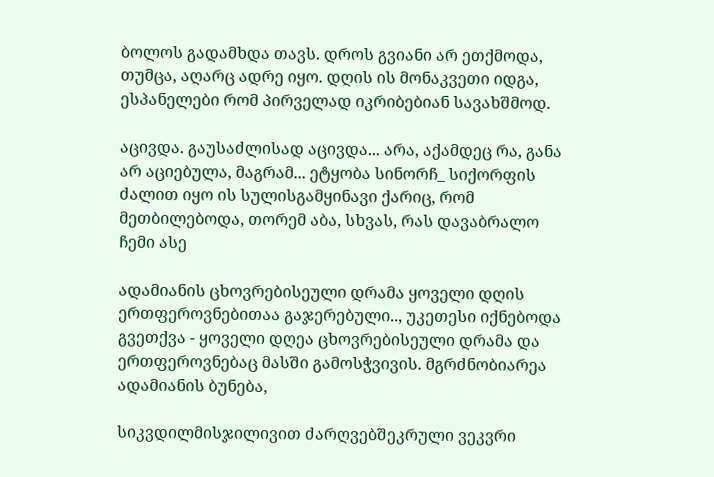ბოლოს გადამხდა თავს. დროს გვიანი არ ეთქმოდა, თუმცა, აღარც ადრე იყო. დღის ის მონაკვეთი იდგა, ესპანელები რომ პირველად იკრიბებიან სავახშმოდ.

აცივდა. გაუსაძლისად აცივდა... არა, აქამდეც რა, განა არ აციებულა, მაგრამ... ეტყობა სინორჩ_ სიქორფის ძალით იყო ის სულისგამყინავი ქარიც, რომ მეთბილებოდა, თორემ აბა, სხვას, რას დავაბრალო ჩემი ასე

ადამიანის ცხოვრებისეული დრამა ყოველი დღის ერთფეროვნებითაა გაჯერებული.., უკეთესი იქნებოდა გვეთქვა - ყოველი დღეა ცხოვრებისეული დრამა და ერთფეროვნებაც მასში გამოსჭვივის. მგრძნობიარეა ადამიანის ბუნება,

სიკვდილმისჯილივით ძარღვებშეკრული ვეკვრი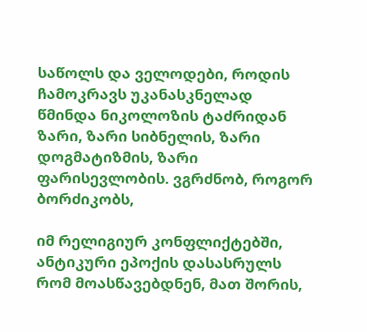საწოლს და ველოდები, როდის ჩამოკრავს უკანასკნელად წმინდა ნიკოლოზის ტაძრიდან ზარი, ზარი სიბნელის, ზარი დოგმატიზმის, ზარი ფარისევლობის. ვგრძნობ, როგორ ბორძიკობს,

იმ რელიგიურ კონფლიქტებში, ანტიკური ეპოქის დასასრულს რომ მოასწავებდნენ, მათ შორის,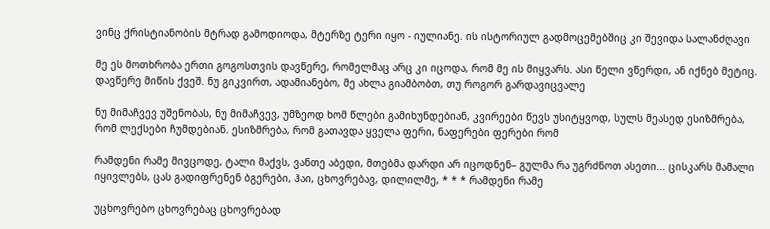ვინც ქრისტიანობის მტრად გამოდიოდა, მტერზე ტერი იყო - იულიანე. ის ისტორიულ გადმოცემებშიც კი შევიდა სალანძღავი

მე ეს მოთხრობა ერთი გოგოსთვის დავწერე, რომელმაც არც კი იცოდა, რომ მე ის მიყვარს. ასი წელი ვწერდი, ან იქნებ მეტიც. დავწერე მიწის ქვეშ. ნუ გიკვირთ, ადამიანებო, მე ახლა გიამბობთ, თუ როგორ გარდავიცვალე

ნუ მიმაჩვევ უშენობას, ნუ მიმაჩვევ, უმზეოდ ხომ წლები გამიხუნდებიან, კვირეები წევს უსიტყვოდ, სულს მეასედ ესიზმრება, რომ ლექსები ჩუმდებიან. ესიზმრება, რომ გათავდა ყველა ფერი, ნაფერები ფერები რომ

რამდენი რამე მივცოდე, ტალი მაქვს, ვანთე აბედი, მთებმა დარდი არ იცოდნენ– გულმა რა უგრძნოთ ასეთი... ცისკარს მამალი იყივლებს, ცას გადიფრენენ ბგერები, ჰაი, ცხოვრებავ, დილილმე, * * * რამდენი რამე

უცხოვრებო ცხოვრებაც ცხოვრებად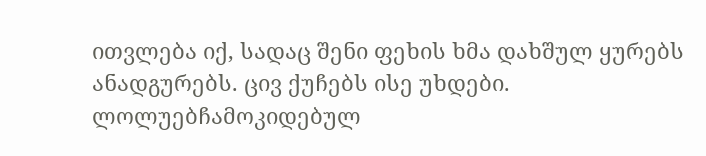ითვლება იქ, სადაც შენი ფეხის ხმა დახშულ ყურებს ანადგურებს. ცივ ქუჩებს ისე უხდები. ლოლუებჩამოკიდებულ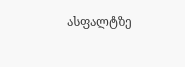ასფალტზე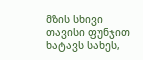მზის სხივი თავისი ფუნჯით ხატავს სახეს,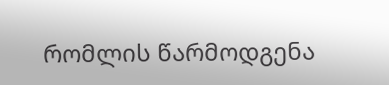რომლის წარმოდგენა